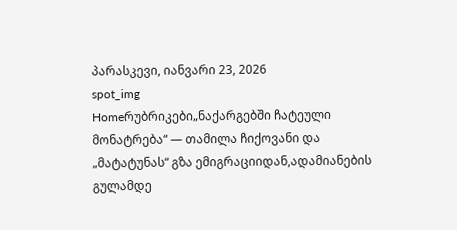პარასკევი, იანვარი 23, 2026
spot_img
Homeრუბრიკები„ნაქარგებში ჩატეული მონატრება“ — თამილა ჩიქოვანი და „მატატუნას“ გზა ემიგრაციიდან,ადამიანების გულამდე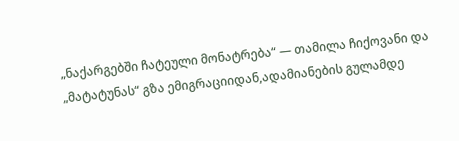„ნაქარგებში ჩატეული მონატრება“ — თამილა ჩიქოვანი და „მატატუნას“ გზა ემიგრაციიდან,ადამიანების გულამდე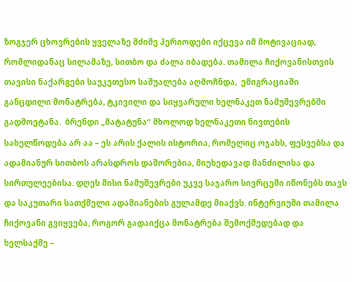ზოგჯერ ცხოვრების ყველაზე მძიმე პერიოდები იქცევა იმ მოტივაციად, რომლიდანაც სილამაზე, სითბო და ძალა იბადება. თამილა ჩიქოვანისთვის თავისი ნაქარგები საუკეთესო საშუალება აღმოჩნდა,  ემიგრაციაში განცდილი მონატრება, ტკივილი და სიყვარული ხელნაკეთ ნამუშევრებში გადმოეტანა.  ბრენდი „მატატუნა“ მხოლოდ ხელნაკეთი ნივთების სახელწოდება არ აა – ეს არის ქალის ისტორია, რომელიც ოჯახს, ფესვებსა და ადამიანურ სითბოს არასდროს დაშორებია, მიუხედავად მანძილისა და სირთულეებისა. დღეს მისი ნამუშევრები უკვე საჯარო სივრცეში იწონებს თავს  და საკუთარი სათქმელი ადამიანების გულამდე მიაქვს. ინტერვიუში თამილა ჩიქოვანი გვიყვება, როგორ გადაიქცა მონატრება შემოქმედებად და ხელსაქმე –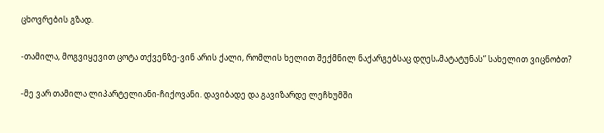ცხოვრების გზად.

-თამილა, მოგვიყევით ცოტა თქვენზე-ვინ არის ქალი, რომლის ხელით შექმნილ ნაქარგებსაც დღეს„მატატუნას“ სახელით ვიცნობთ?

-მე ვარ თამილა ლიპარტელიანი-ჩიქოვანი. დავიბადე და გავიზარდე ლეჩხუმში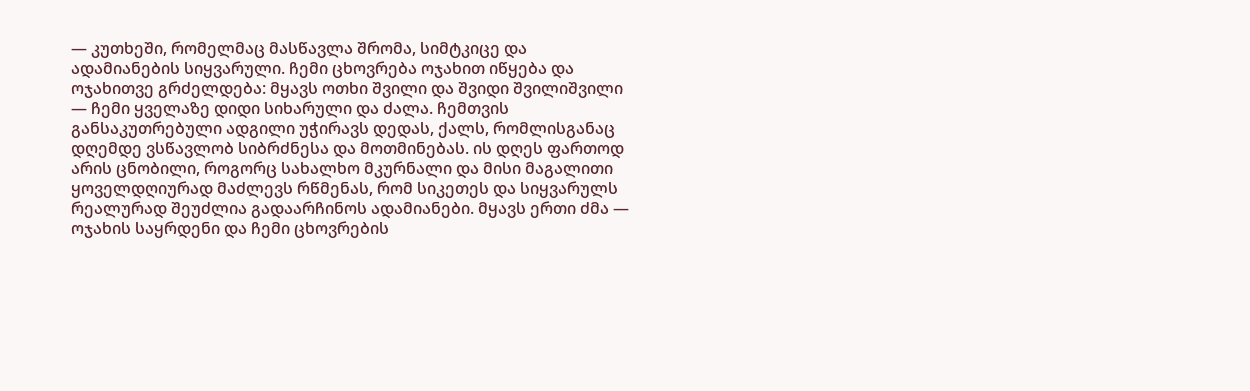— კუთხეში, რომელმაც მასწავლა შრომა, სიმტკიცე და ადამიანების სიყვარული. ჩემი ცხოვრება ოჯახით იწყება და ოჯახითვე გრძელდება: მყავს ოთხი შვილი და შვიდი შვილიშვილი — ჩემი ყველაზე დიდი სიხარული და ძალა. ჩემთვის განსაკუთრებული ადგილი უჭირავს დედას, ქალს, რომლისგანაც დღემდე ვსწავლობ სიბრძნესა და მოთმინებას. ის დღეს ფართოდ არის ცნობილი, როგორც სახალხო მკურნალი და მისი მაგალითი ყოველდღიურად მაძლევს რწმენას, რომ სიკეთეს და სიყვარულს  რეალურად შეუძლია გადაარჩინოს ადამიანები. მყავს ერთი ძმა — ოჯახის საყრდენი და ჩემი ცხოვრების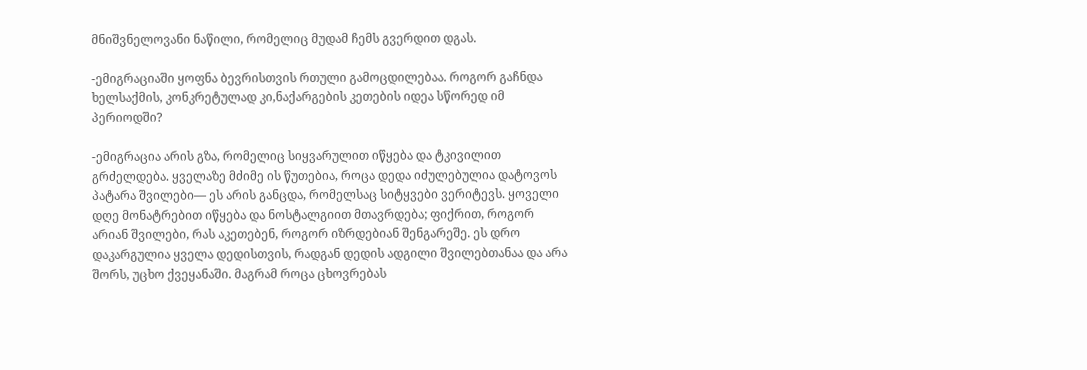მნიშვნელოვანი ნაწილი, რომელიც მუდამ ჩემს გვერდით დგას.

-ემიგრაციაში ყოფნა ბევრისთვის რთული გამოცდილებაა. როგორ გაჩნდა ხელსაქმის, კონკრეტულად კი,ნაქარგების კეთების იდეა სწორედ იმ პერიოდში?

-ემიგრაცია არის გზა, რომელიც სიყვარულით იწყება და ტკივილით გრძელდება. ყველაზე მძიმე ის წუთებია, როცა დედა იძულებულია დატოვოს პატარა შვილები— ეს არის განცდა, რომელსაც სიტყვები ვერიტევს. ყოველი დღე მონატრებით იწყება და ნოსტალგიით მთავრდება; ფიქრით, როგორ არიან შვილები, რას აკეთებენ, როგორ იზრდებიან შენგარეშე. ეს დრო დაკარგულია ყველა დედისთვის, რადგან დედის ადგილი შვილებთანაა და არა შორს, უცხო ქვეყანაში. მაგრამ როცა ცხოვრებას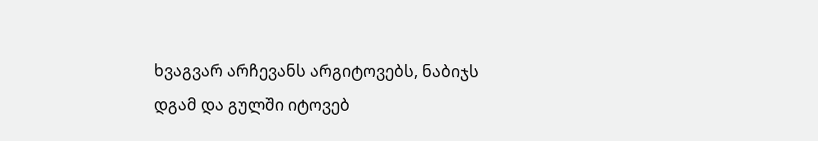ხვაგვარ არჩევანს არგიტოვებს, ნაბიჯს დგამ და გულში იტოვებ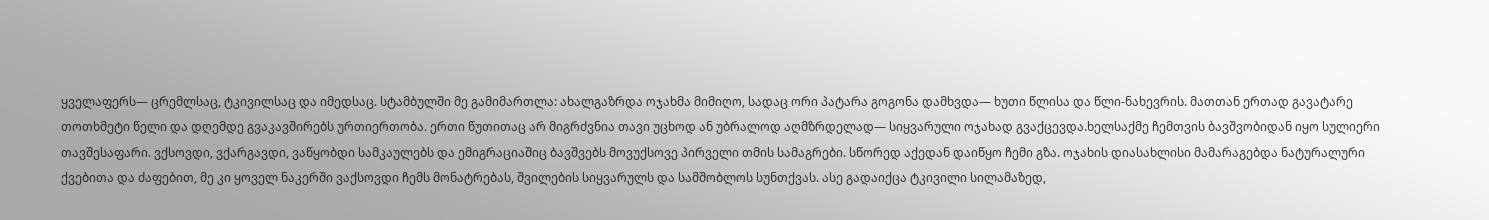ყველაფერს— ცრემლსაც, ტკივილსაც და იმედსაც. სტამბულში მე გამიმართლა: ახალგაზრდა ოჯახმა მიმიღო, სადაც ორი პატარა გოგონა დამხვდა— ხუთი წლისა და წლი-ნახევრის. მათთან ერთად გავატარე თოთხმეტი წელი და დღემდე გვაკავშირებს ურთიერთობა. ერთი წუთითაც არ მიგრძვნია თავი უცხოდ ან უბრალოდ აღმზრდელად— სიყვარული ოჯახად გვაქცევდა.ხელსაქმე ჩემთვის ბავშვობიდან იყო სულიერი თავშესაფარი. ვქსოვდი, ვქარგავდი, ვაწყობდი სამკაულებს და ემიგრაციაშიც ბავშვებს მოვუქსოვე პირველი თმის სამაგრები. სწორედ აქედან დაიწყო ჩემი გზა. ოჯახის დიასახლისი მამარაგებდა ნატურალური ქვებითა და ძაფებით, მე კი ყოველ ნაკერში ვაქსოვდი ჩემს მონატრებას, შვილების სიყვარულს და სამშობლოს სუნთქვას. ასე გადაიქცა ტკივილი სილამაზედ,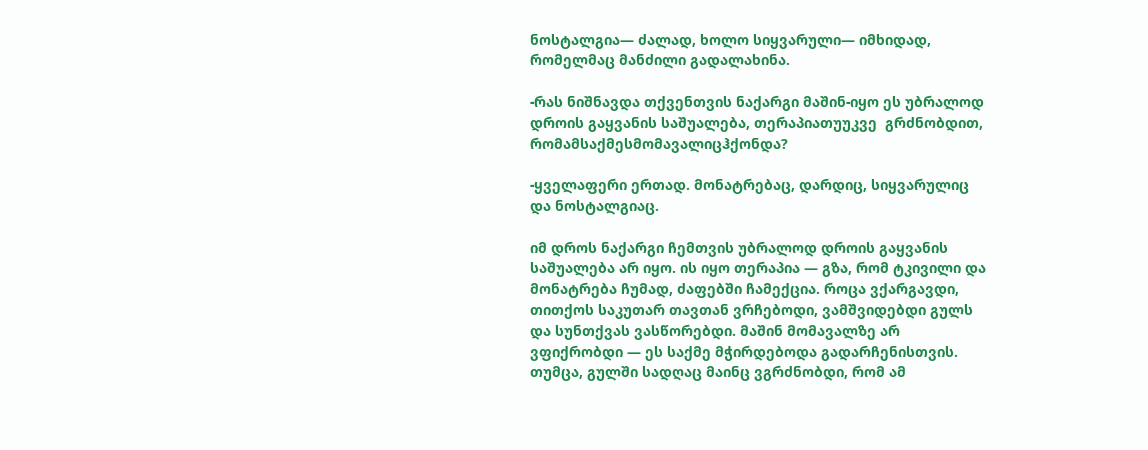ნოსტალგია— ძალად, ხოლო სიყვარული— იმხიდად, რომელმაც მანძილი გადალახინა.

-რას ნიშნავდა თქვენთვის ნაქარგი მაშინ-იყო ეს უბრალოდ დროის გაყვანის საშუალება, თერაპიათუუკვე  გრძნობდით, რომამსაქმესმომავალიცჰქონდა?

-ყველაფერი ერთად. მონატრებაც, დარდიც, სიყვარულიც და ნოსტალგიაც.

იმ დროს ნაქარგი ჩემთვის უბრალოდ დროის გაყვანის საშუალება არ იყო. ის იყო თერაპია — გზა, რომ ტკივილი და მონატრება ჩუმად, ძაფებში ჩამექცია. როცა ვქარგავდი, თითქოს საკუთარ თავთან ვრჩებოდი, ვამშვიდებდი გულს და სუნთქვას ვასწორებდი. მაშინ მომავალზე არ ვფიქრობდი — ეს საქმე მჭირდებოდა გადარჩენისთვის. თუმცა, გულში სადღაც მაინც ვგრძნობდი, რომ ამ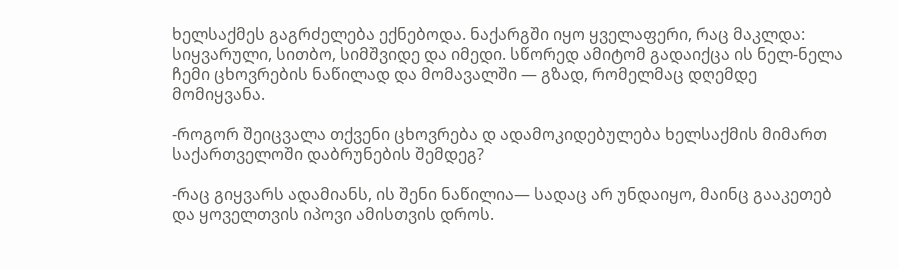ხელსაქმეს გაგრძელება ექნებოდა. ნაქარგში იყო ყველაფერი, რაც მაკლდა: სიყვარული, სითბო, სიმშვიდე და იმედი. სწორედ ამიტომ გადაიქცა ის ნელ-ნელა ჩემი ცხოვრების ნაწილად და მომავალში — გზად, რომელმაც დღემდე მომიყვანა.

-როგორ შეიცვალა თქვენი ცხოვრება დ ადამოკიდებულება ხელსაქმის მიმართ საქართველოში დაბრუნების შემდეგ?

-რაც გიყვარს ადამიანს, ის შენი ნაწილია— სადაც არ უნდაიყო, მაინც გააკეთებ და ყოველთვის იპოვი ამისთვის დროს.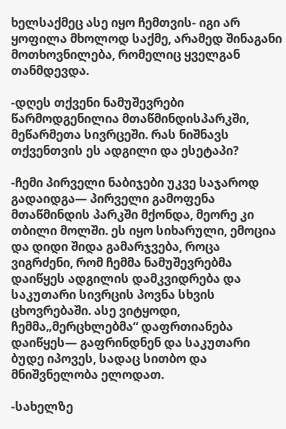ხელსაქმეც ასე იყო ჩემთვის- იგი არ ყოფილა მხოლოდ საქმე, არამედ შინაგანი მოთხოვნილება, რომელიც ყველგან თანმდევდა.

-დღეს თქვენი ნამუშევრები წარმოდგენილია მთაწმინდისპარკში, მეწარმეთა სივრცეში. რას ნიშნავს თქვენთვის ეს ადგილი და ესეტაპი?

-ჩემი პირველი ნაბიჯები უკვე საჯაროდ გადაიდგა— პირველი გამოფენა მთაწმინდის პარკში მქონდა, მეორე კი თბილი მოლში. ეს იყო სიხარული, ემოცია და დიდი შიდა გამარჯვება, როცა ვიგრძენი, რომ ჩემმა ნამუშევრებმა დაიწყეს ადგილის დამკვიდრება და საკუთარი სივრცის პოვნა სხვის ცხოვრებაში. ასე ვიტყოდი, ჩემმა„მერცხლებმა“ დაფრთიანება დაიწყეს— გაფრინდნენ და საკუთარი ბუდე იპოვეს, სადაც სითბო და მნიშვნელობა ელოდათ.

-სახელზე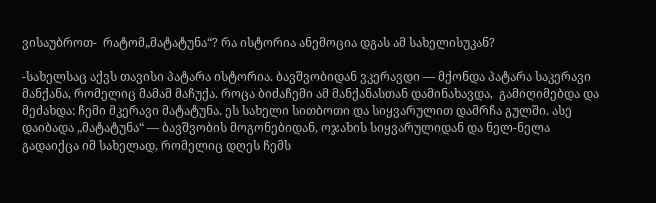ვისაუბროთ-  რატომ„მატატუნა“? რა ისტორია ანემოცია დგას ამ სახელისუკან?

-სახელსაც აქვს თავისი პატარა ისტორია. ბავშვობიდან ვკერავდი — მქონდა პატარა საკერავი მანქანა, რომელიც მამამ მაჩუქა. როცა ბიძაჩემი ამ მანქანასთან დამინახავდა,  გამიღიმებდა და მეძახდა: ჩემი მკერავი მატატუნა. ეს სახელი სითბოთი და სიყვარულით დამრჩა გულში. ასე დაიბადა „მატატუნა“ — ბავშვობის მოგონებიდან, ოჯახის სიყვარულიდან და ნელ-ნელა გადაიქცა იმ სახელად, რომელიც დღეს ჩემს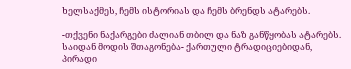ხელსაქმეს, ჩემს ისტორიას და ჩემს ბრენდს ატარებს.

-თქვენი ნაქარგები ძალიან თბილ და ნაზ განწყობას ატარებს. საიდან მოდის შთაგონება- ქართული ტრადიციებიდან, პირადი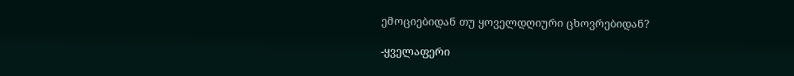ემოციებიდან თუ ყოველდღიური ცხოვრებიდან?

-ყველაფერი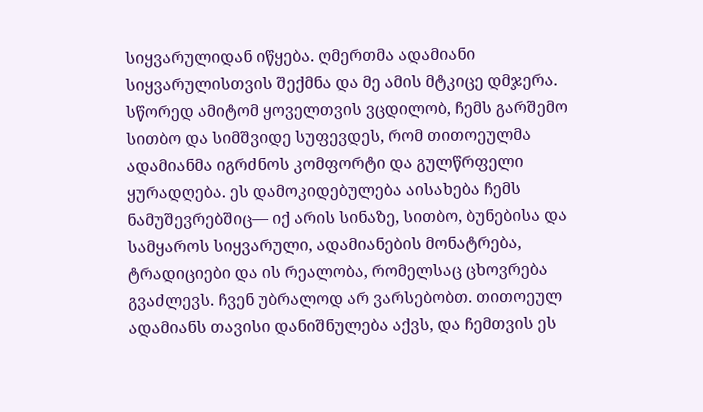სიყვარულიდან იწყება. ღმერთმა ადამიანი სიყვარულისთვის შექმნა და მე ამის მტკიცე დმჯერა. სწორედ ამიტომ ყოველთვის ვცდილობ, ჩემს გარშემო სითბო და სიმშვიდე სუფევდეს, რომ თითოეულმა ადამიანმა იგრძნოს კომფორტი და გულწრფელი ყურადღება. ეს დამოკიდებულება აისახება ჩემს ნამუშევრებშიც— იქ არის სინაზე, სითბო, ბუნებისა და სამყაროს სიყვარული, ადამიანების მონატრება, ტრადიციები და ის რეალობა, რომელსაც ცხოვრება გვაძლევს. ჩვენ უბრალოდ არ ვარსებობთ. თითოეულ ადამიანს თავისი დანიშნულება აქვს, და ჩემთვის ეს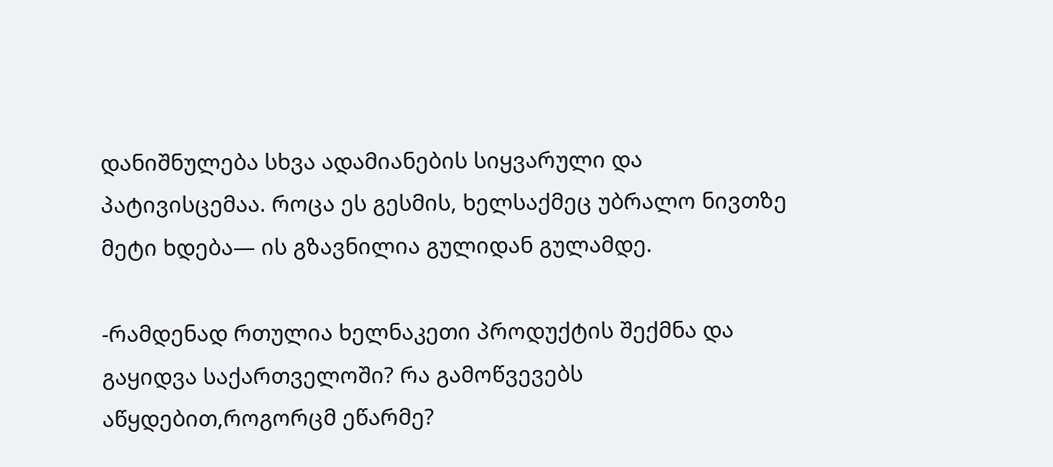დანიშნულება სხვა ადამიანების სიყვარული და პატივისცემაა. როცა ეს გესმის, ხელსაქმეც უბრალო ნივთზე მეტი ხდება— ის გზავნილია გულიდან გულამდე.

-რამდენად რთულია ხელნაკეთი პროდუქტის შექმნა და გაყიდვა საქართველოში? რა გამოწვევებს აწყდებით,როგორცმ ეწარმე?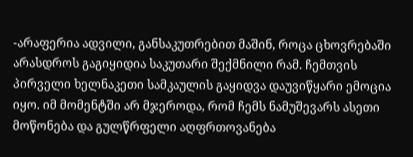-არაფერია ადვილი, განსაკუთრებით მაშინ, როცა ცხოვრებაში არასდროს გაგიყიდია საკუთარი შექმნილი რამ. ჩემთვის პირველი ხელნაკეთი სამკაულის გაყიდვა დაუვიწყარი ემოცია იყო. იმ მომენტში არ მჯეროდა, რომ ჩემს ნამუშევარს ასეთი მოწონება და გულწრფელი აღფრთოვანება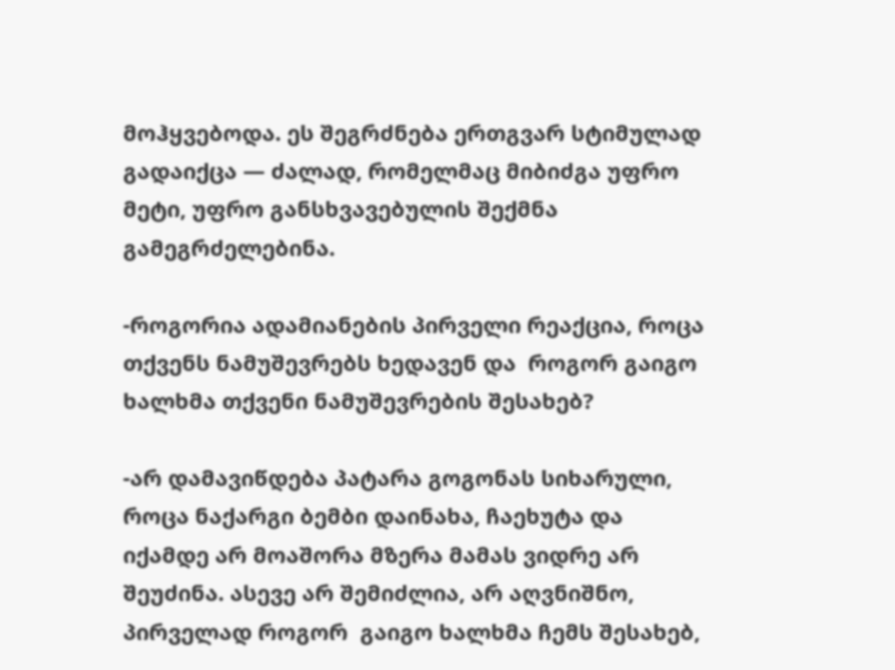მოჰყვებოდა. ეს შეგრძნება ერთგვარ სტიმულად გადაიქცა — ძალად, რომელმაც მიბიძგა უფრო მეტი, უფრო განსხვავებულის შექმნა გამეგრძელებინა.

-როგორია ადამიანების პირველი რეაქცია, როცა თქვენს ნამუშევრებს ხედავენ და  როგორ გაიგო ხალხმა თქვენი ნამუშევრების შესახებ?

-არ დამავიწდება პატარა გოგონას სიხარული, როცა ნაქარგი ბემბი დაინახა, ჩაეხუტა და იქამდე არ მოაშორა მზერა მამას ვიდრე არ შეუძინა. ასევე არ შემიძლია, არ აღვნიშნო, პირველად როგორ  გაიგო ხალხმა ჩემს შესახებ,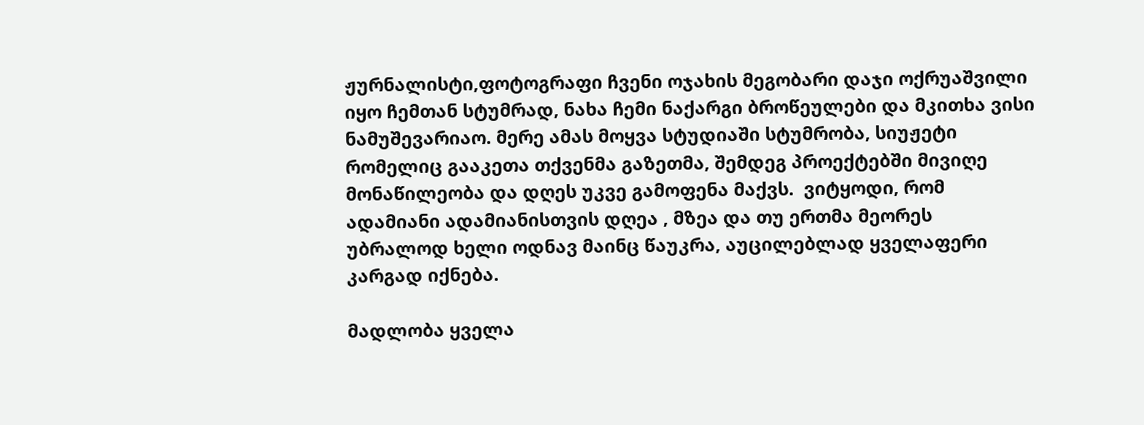ჟურნალისტი,ფოტოგრაფი ჩვენი ოჯახის მეგობარი დაჯი ოქრუაშვილი იყო ჩემთან სტუმრად, ნახა ჩემი ნაქარგი ბროწეულები და მკითხა ვისი ნამუშევარიაო. მერე ამას მოყვა სტუდიაში სტუმრობა, სიუჟეტი რომელიც გააკეთა თქვენმა გაზეთმა, შემდეგ პროექტებში მივიღე მონაწილეობა და დღეს უკვე გამოფენა მაქვს.  ვიტყოდი, რომ ადამიანი ადამიანისთვის დღეა , მზეა და თუ ერთმა მეორეს უბრალოდ ხელი ოდნავ მაინც წაუკრა, აუცილებლად ყველაფერი კარგად იქნება.

მადლობა ყველა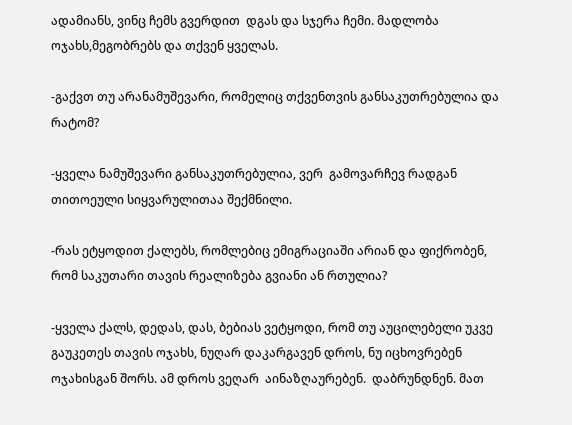ადამიანს, ვინც ჩემს გვერდით  დგას და სჯერა ჩემი. მადლობა ოჯახს,მეგობრებს და თქვენ ყველას.

-გაქვთ თუ არანამუშევარი, რომელიც თქვენთვის განსაკუთრებულია და რატომ?

-ყველა ნამუშევარი განსაკუთრებულია, ვერ  გამოვარჩევ რადგან თითოეული სიყვარულითაა შექმნილი.

-რას ეტყოდით ქალებს, რომლებიც ემიგრაციაში არიან და ფიქრობენ, რომ საკუთარი თავის რეალიზება გვიანი ან რთულია?

-ყველა ქალს, დედას, დას, ბებიას ვეტყოდი, რომ თუ აუცილებელი უკვე გაუკეთეს თავის ოჯახს, ნუღარ დაკარგავენ დროს, ნუ იცხოვრებენ ოჯახისგან შორს. ამ დროს ვეღარ  აინაზღაურებენ.  დაბრუნდნენ. მათ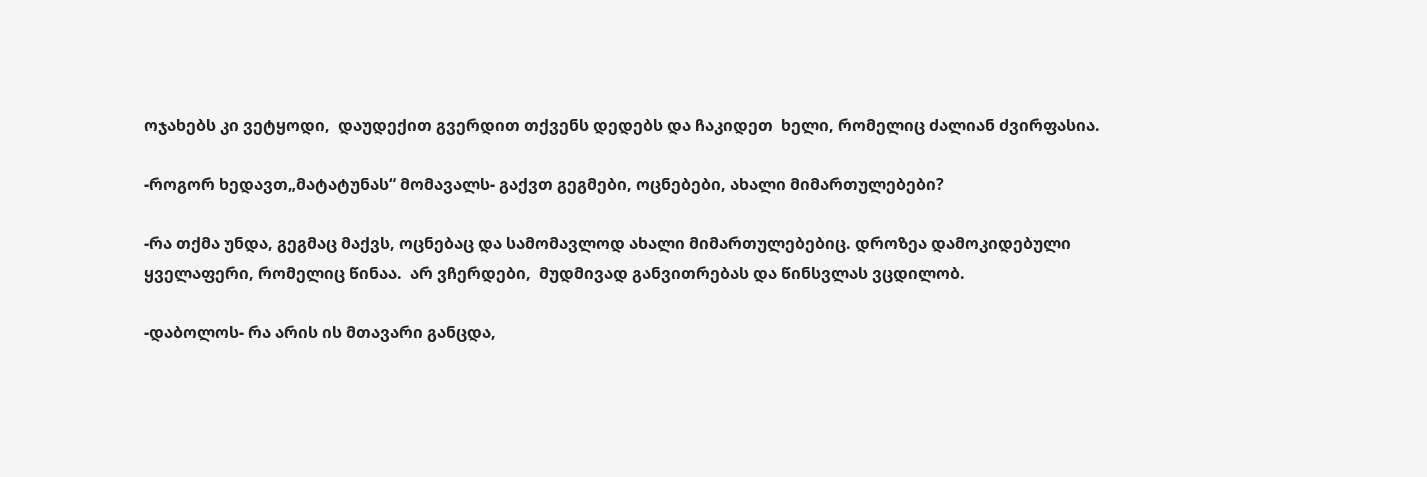ოჯახებს კი ვეტყოდი,  დაუდექით გვერდით თქვენს დედებს და ჩაკიდეთ  ხელი, რომელიც ძალიან ძვირფასია.

-როგორ ხედავთ„მატატუნას“ მომავალს- გაქვთ გეგმები, ოცნებები, ახალი მიმართულებები?

-რა თქმა უნდა, გეგმაც მაქვს, ოცნებაც და სამომავლოდ ახალი მიმართულებებიც. დროზეა დამოკიდებული ყველაფერი, რომელიც წინაა.  არ ვჩერდები,  მუდმივად განვითრებას და წინსვლას ვცდილობ.

-დაბოლოს- რა არის ის მთავარი განცდა,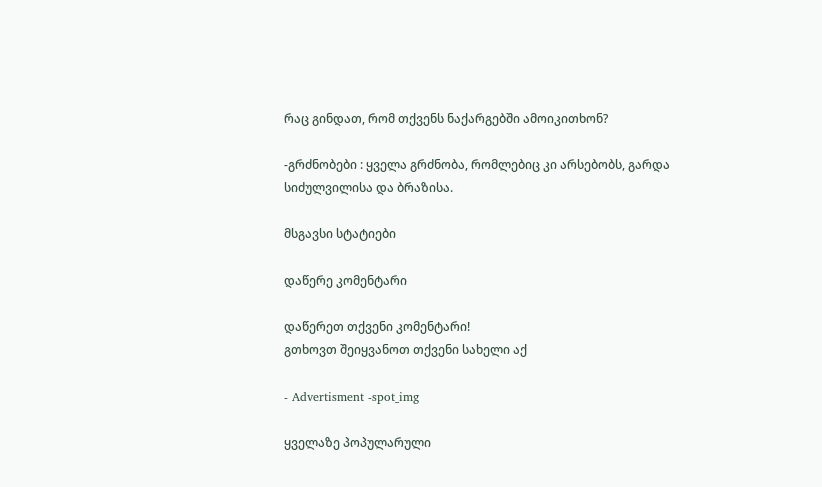რაც გინდათ, რომ თქვენს ნაქარგებში ამოიკითხონ?

-გრძნობები : ყველა გრძნობა, რომლებიც კი არსებობს, გარდა სიძულვილისა და ბრაზისა.

მსგავსი სტატიები

დაწერე კომენტარი

დაწერეთ თქვენი კომენტარი!
გთხოვთ შეიყვანოთ თქვენი სახელი აქ

- Advertisment -spot_img

ყველაზე პოპულარული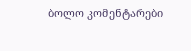ბოლო კომენტარები